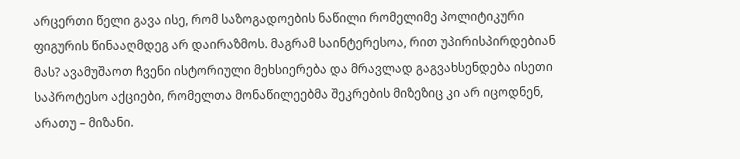არცერთი წელი გავა ისე, რომ საზოგადოების ნაწილი რომელიმე პოლიტიკური ფიგურის წინააღმდეგ არ დაირაზმოს. მაგრამ საინტერესოა, რით უპირისპირდებიან მას? ავამუშაოთ ჩვენი ისტორიული მეხსიერება და მრავლად გაგვახსენდება ისეთი საპროტესო აქციები, რომელთა მონაწილეებმა შეკრების მიზეზიც კი არ იცოდნენ, არათუ – მიზანი.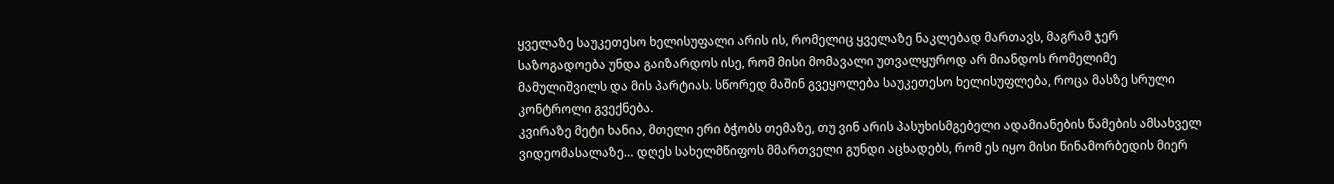ყველაზე საუკეთესო ხელისუფალი არის ის, რომელიც ყველაზე ნაკლებად მართავს, მაგრამ ჯერ საზოგადოება უნდა გაიზარდოს ისე, რომ მისი მომავალი უთვალყუროდ არ მიანდოს რომელიმე მამულიშვილს და მის პარტიას. სწორედ მაშინ გვეყოლება საუკეთესო ხელისუფლება, როცა მასზე სრული კონტროლი გვექნება.
კვირაზე მეტი ხანია, მთელი ერი ბჭობს თემაზე, თუ ვინ არის პასუხისმგებელი ადამიანების წამების ამსახველ ვიდეომასალაზე… დღეს სახელმწიფოს მმართველი გუნდი აცხადებს, რომ ეს იყო მისი წინამორბედის მიერ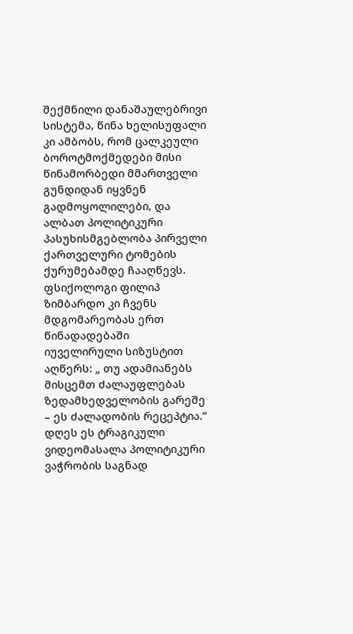შექმნილი დანაშაულებრივი სისტემა, წინა ხელისუფალი კი ამბობს, რომ ცალკეული ბოროტმოქმედები მისი წინამორბედი მმართველი გუნდიდან იყვნენ გადმოყოლილები, და ალბათ პოლიტიკური პასუხისმგებლობა პირველი ქართველური ტომების ქურუმებამდე ჩააღწევს. ფსიქოლოგი ფილიპ ზიმბარდო კი ჩვენს მდგომარეობას ერთ წინადადებაში იუველირული სიზუსტით აღწერს: „ თუ ადამიანებს მისცემთ ძალაუფლებას ზედამხედველობის გარეშე – ეს ძალადობის რეცეპტია.“
დღეს ეს ტრაგიკული ვიდეომასალა პოლიტიკური ვაჭრობის საგნად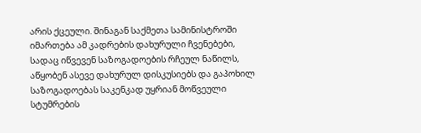არის ქცეული. შინაგან საქმეთა სამინისტროში იმართება ამ კადრების დახურული ჩვენებები, სადაც იწვევენ საზოგადოების რჩეულ ნაწილს, აწყობენ ასევე დახურულ დისკუსიებს და გაპოხილ საზოგადოებას საკენკად უყრიან მოწვეული სტუმრების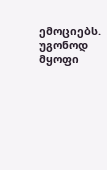ემოციებს. უგონოდ მყოფი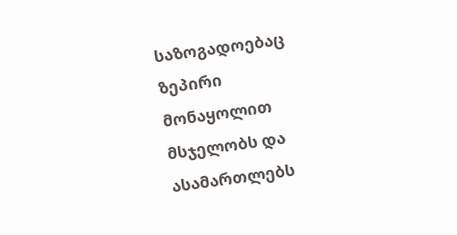საზოგადოებაც ზეპირი მონაყოლით მსჯელობს და ასამართლებს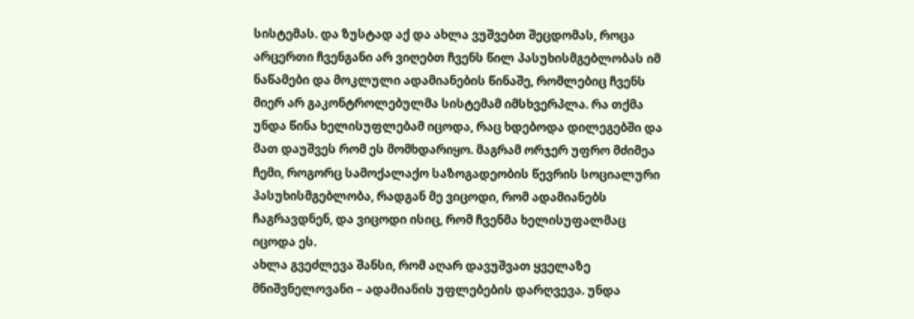სისტემას. და ზუსტად აქ და ახლა ვუშვებთ შეცდომას, როცა არცერთი ჩვენგანი არ ვიღებთ ჩვენს წილ პასუხისმგებლობას იმ ნაწამები და მოკლული ადამიანების წინაშე, რომლებიც ჩვენს მიერ არ გაკონტროლებულმა სისტემამ იმსხვერპლა. რა თქმა უნდა წინა ხელისუფლებამ იცოდა, რაც ხდებოდა დილეგებში და მათ დაუშვეს რომ ეს მომხდარიყო. მაგრამ ორჯერ უფრო მძიმეა ჩემი, როგორც სამოქალაქო საზოგადეობის წევრის სოციალური პასუხისმგებლობა, რადგან მე ვიცოდი, რომ ადამიანებს ჩაგრავდნენ, და ვიცოდი ისიც, რომ ჩვენმა ხელისუფალმაც იცოდა ეს.
ახლა გვეძლევა შანსი, რომ აღარ დავუშვათ ყველაზე მნიშვნელოვანი – ადამიანის უფლებების დარღვევა. უნდა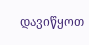დავიწყოთ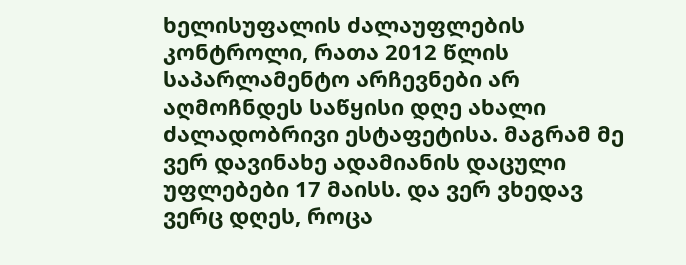ხელისუფალის ძალაუფლების კონტროლი, რათა 2012 წლის საპარლამენტო არჩევნები არ აღმოჩნდეს საწყისი დღე ახალი ძალადობრივი ესტაფეტისა. მაგრამ მე ვერ დავინახე ადამიანის დაცული უფლებები 17 მაისს. და ვერ ვხედავ ვერც დღეს, როცა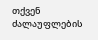თქვენ ძალაუფლების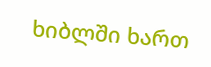ხიბლში ხართ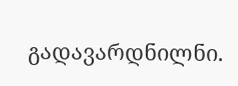გადავარდნილნი.